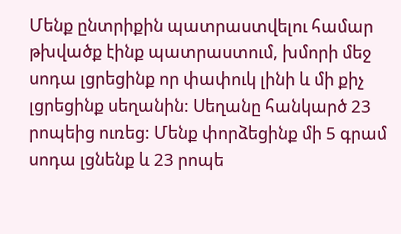Մենք ընտրիքին պատրաստվելու համար թխվածք էինք պատրաստում, խմորի մեջ սոդա լցրեցինք որ փափուկ լինի և մի քիչ լցրեցինք սեղանին: Սեղանը հանկարծ 23 րոպեից ուռեց: Մենք փորձեցինք մի 5 գրամ սոդա լցնենք և 23 րոպե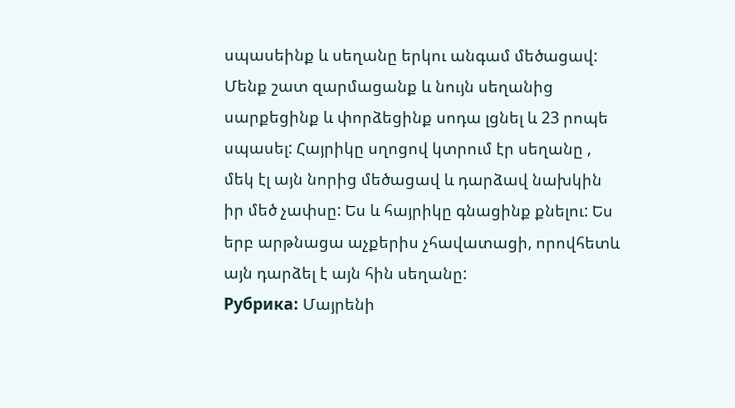սպասեինք և սեղանը երկու անգամ մեծացավ: Մենք շատ զարմացանք և նույն սեղանից սարքեցինք և փորձեցինք սոդա լցնել և 23 րոպե սպասել: Հայրիկը սղոցով կտրում էր սեղանը , մեկ էլ այն նորից մեծացավ և դարձավ նախկին իր մեծ չափսը: Ես և հայրիկը գնացինք քնելու: Ես երբ արթնացա աչքերիս չհավատացի, որովհետև այն դարձել է այն հին սեղանը:
Рубрика: Մայրենի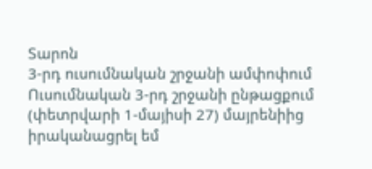Տարոն
3-րդ ուսումնական շրջանի ամփոփում
Ուսումնական 3-րդ շրջանի ընթացքում (փետրվարի 1-մայիսի 27) մայրենիից իրականացրել եմ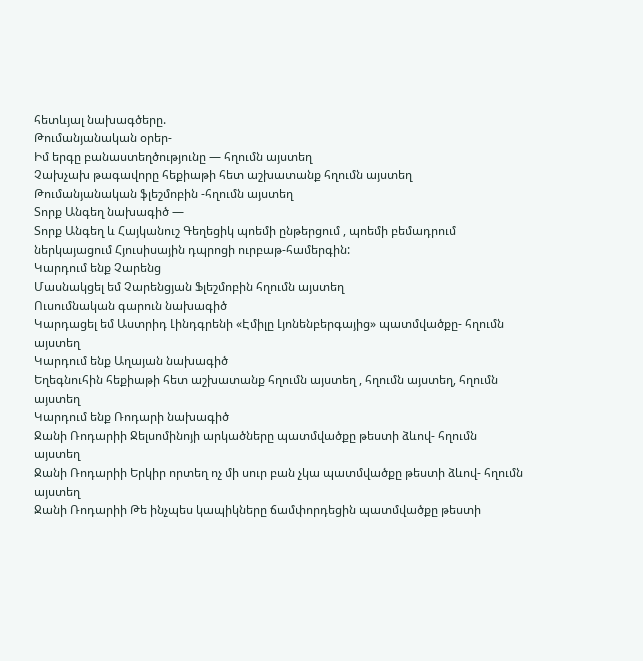հետևյալ նախագծերը.
Թումանյանական օրեր-
Իմ երգը բանաստեղծությունը — հղումն այստեղ
Չախչախ թագավորը հեքիաթի հետ աշխատանք հղումն այստեղ
Թումանյանական ֆլեշմոբին -հղումն այստեղ
Տորք Անգեղ նախագիծ —
Տորք Անգեղ և Հայկանուշ Գեղեցիկ պոեմի ընթերցում , պոեմի բեմադրում ներկայացում Հյուսիսային դպրոցի ուրբաթ-համերգին:
Կարդում ենք Չարենց
Մասնակցել եմ Չարենցյան Ֆլեշմոբին հղումն այստեղ
Ուսումնական գարուն նախագիծ
Կարդացել եմ Աստրիդ Լինդգրենի «Էմիլը Լյոնենբերգայից» պատմվածքը- հղումն այստեղ
Կարդում ենք Աղայան նախագիծ
Եղեգնուհին հեքիաթի հետ աշխատանք հղումն այստեղ , հղումն այստեղ, հղումն այստեղ
Կարդում ենք Ռոդարի նախագիծ
Ջանի Ռոդարիի Ջելսոմինոյի արկածները պատմվածքը թեստի ձևով- հղումն այստեղ
Ջանի Ռոդարիի Երկիր որտեղ ոչ մի սուր բան չկա պատմվածքը թեստի ձևով- հղումն այստեղ
Ջանի Ռոդարիի Թե ինչպես կապիկները ճամփորդեցին պատմվածքը թեստի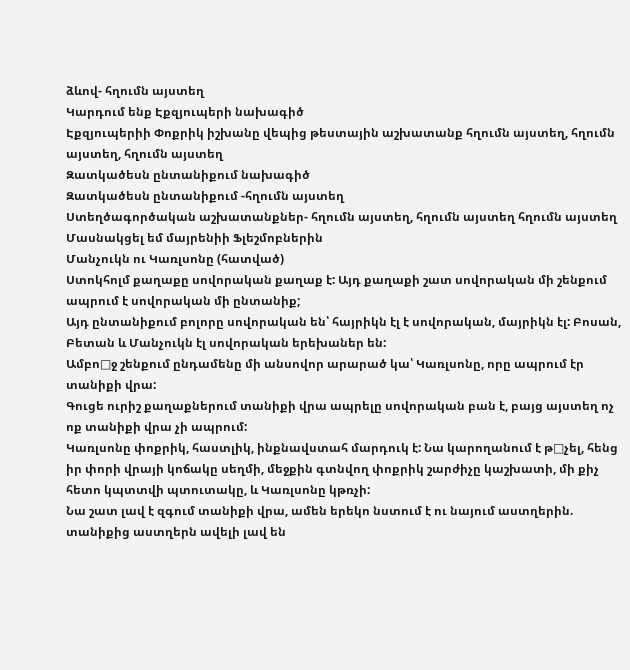ձևով- հղումն այստեղ
Կարդում ենք Էքզյուպերի նախագիծ
Էքզյուպերիի Փոքրիկ իշխանը վեպից թեստային աշխատանք հղումն այստեղ, հղումն այստեղ, հղումն այստեղ
Զատկածեսն ընտանիքում նախագիծ
Զատկածեսն ընտանիքում -հղումն այստեղ
Ստեղծագործական աշխատանքներ- հղումն այստեղ, հղումն այստեղ հղումն այստեղ
Մասնակցել եմ մայրենիի Ֆլեշմոբներին
Մանչուկն ու Կառլսոնը (հատված)
Ստոկհոլմ քաղաքը սովորական քաղաք է: Այդ քաղաքի շատ սովորական մի շենքում ապրում է սովորական մի ընտանիք;
Այդ ընտանիքում բոլորը սովորական են՝ հայրիկն էլ է սովորական, մայրիկն էլ: Բոսան, Բետան և Մանչուկն էլ սովորական երեխաներ են:
Ամբո□ջ շենքում ընդամենը մի անսովոր արարած կա՝ Կառլսոնը, որը ապրում էր տանիքի վրա:
Գուցե ուրիշ քաղաքներում տանիքի վրա ապրելը սովորական բան է, բայց այստեղ ոչ ոք տանիքի վրա չի ապրում:
Կառլսոնը փոքրիկ, հաստլիկ, ինքնավստահ մարդուկ է: Նա կարողանում է թ□չել, հենց իր փորի վրայի կոճակը սեղմի, մեջքին գտնվող փոքրիկ շարժիչը կաշխատի, մի քիչ հետո կպտտվի պտուտակը, և Կառլսոնը կթռչի:
Նա շատ լավ է զգում տանիքի վրա, ամեն երեկո նստում է ու նայում աստղերին. տանիքից աստղերն ավելի լավ են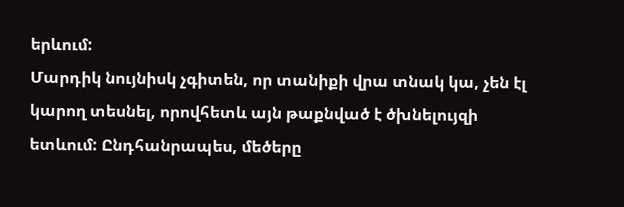երևում:
Մարդիկ նույնիսկ չգիտեն, որ տանիքի վրա տնակ կա, չեն էլ կարող տեսնել, որովհետև այն թաքնված է ծխնելույզի ետևում: Ընդհանրապես, մեծերը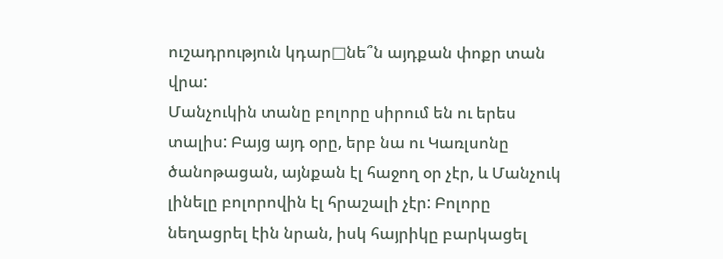ուշադրություն կդար□նե՞ն այդքան փոքր տան վրա:
Մանչուկին տանը բոլորը սիրում են ու երես տալիս: Բայց այդ օրը, երբ նա ու Կառլսոնը ծանոթացան, այնքան էլ հաջող օր չէր, և Մանչուկ լինելը բոլորովին էլ հրաշալի չէր: Բոլորը նեղացրել էին նրան, իսկ հայրիկը բարկացել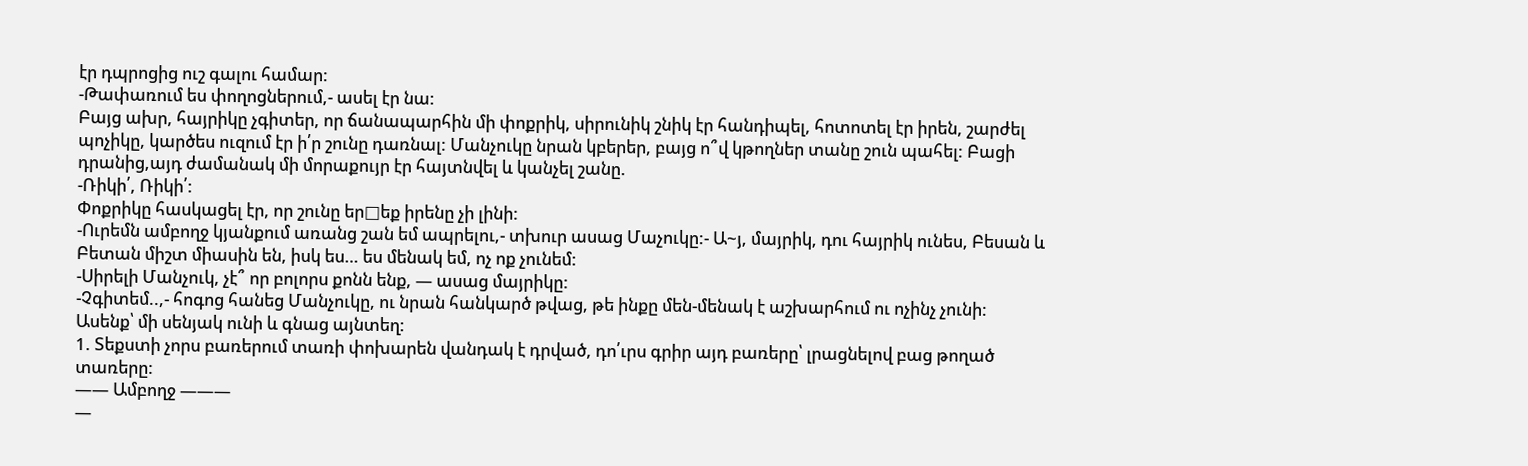էր դպրոցից ուշ գալու համար:
-Թափառում ես փողոցներում,- ասել էր նա:
Բայց ախր, հայրիկը չգիտեր, որ ճանապարհին մի փոքրիկ, սիրունիկ շնիկ էր հանդիպել, հոտոտել էր իրեն, շարժել պոչիկը, կարծես ուզում էր ի՛ր շունը դառնալ: Մանչուկը նրան կբերեր, բայց ո՞վ կթողներ տանը շուն պահել: Բացի դրանից,այդ ժամանակ մի մորաքույր էր հայտնվել և կանչել շանը.
-Ռիկի՛, Ռիկի՛:
Փոքրիկը հասկացել էր, որ շունը եր□եք իրենը չի լինի:
-Ուրեմն ամբողջ կյանքում առանց շան եմ ապրելու,- տխուր ասաց Մաչուկը:- Ա~յ, մայրիկ, դու հայրիկ ունես, Բեսան և Բետան միշտ միասին են, իսկ ես… ես մենակ եմ, ոչ ոք չունեմ:
-Սիրելի Մանչուկ, չէ՞ որ բոլորս քոնն ենք, — ասաց մայրիկը:
-Չգիտեմ..,- հոգոց հանեց Մանչուկը, ու նրան հանկարծ թվաց, թե ինքը մեն-մենակ է աշխարհում ու ոչինչ չունի:
Ասենք՝ մի սենյակ ունի և գնաց այնտեղ:
1. Տեքստի չորս բառերում տառի փոխարեն վանդակ է դրված, դո՛ւրս գրիր այդ բառերը՝ լրացնելով բաց թողած տառերը:
—— Ամբողջ ———
—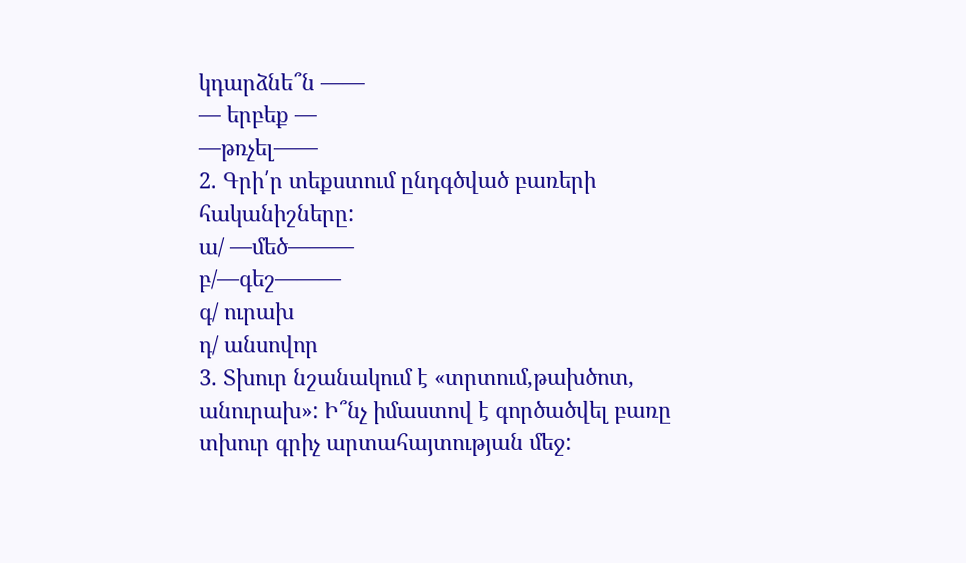կդարձնե՞ն ——
— երբեք —
—թռչել——
2. Գրի՛ր տեքստում ընդգծված բառերի հականիշները:
ա/ —մեծ———
բ/—գեշ———
գ/ ուրախ
դ/ անսովոր
3. Տխուր նշանակում է «տրտում,թախծոտ, անուրախ»: Ի՞նչ իմաստով է գործածվել բառը տխուր գրիչ արտահայտության մեջ: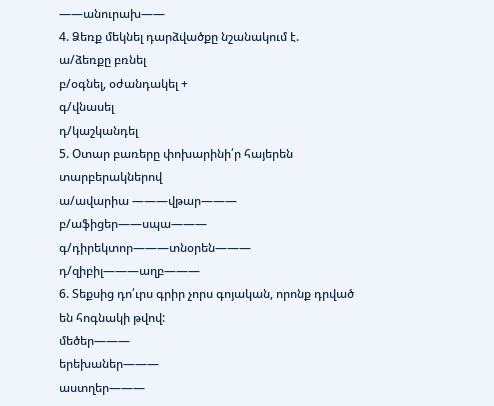——անուրախ——
4. Ձեռք մեկնել դարձվածքը նշանակում է.
ա/ձեռքը բռնել
բ/օգնել, օժանդակել +
գ/վնասել
դ/կաշկանդել
5. Օտար բառերը փոխարինի՛ր հայերեն տարբերակներով
ա/ավարիա ———վթար———
բ/աֆիցեր——սպա———
գ/դիրեկտոր———տնօրեն———
դ/զիբիլ———աղբ———
6. Տեքսից դո՛ւրս գրիր չորս գոյական, որոնք դրված են հոգնակի թվով:
մեծեր———
երեխաներ———
աստղեր———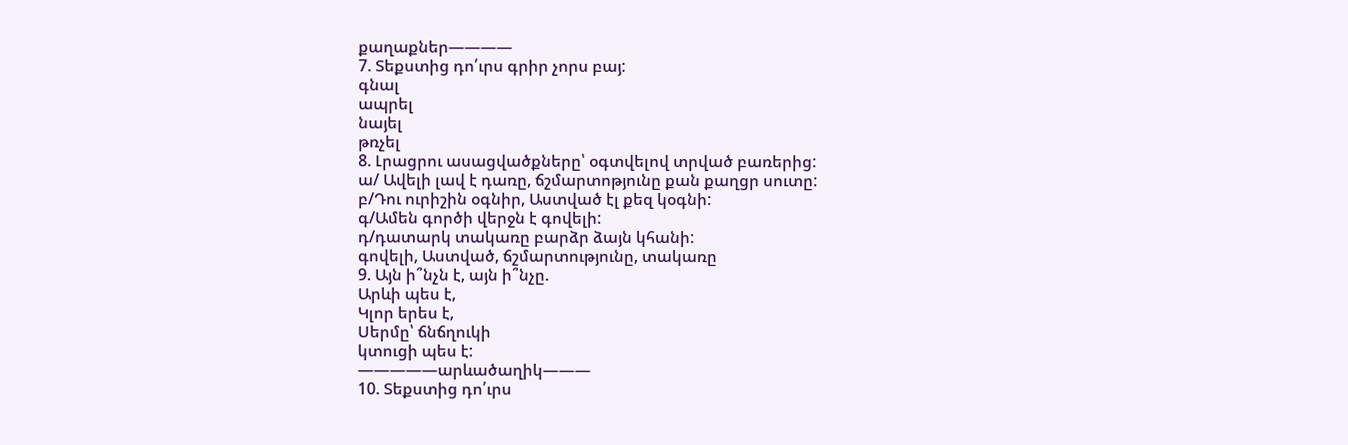քաղաքներ————
7. Տեքստից դո՛ւրս գրիր չորս բայ:
գնալ
ապրել
նայել
թռչել
8. Լրացրու ասացվածքները՝ օգտվելով տրված բառերից:
ա/ Ավելի լավ է դառը, ճշմարտոթյունը քան քաղցր սուտը:
բ/Դու ուրիշին օգնիր, Աստված էլ քեզ կօգնի:
գ/Ամեն գործի վերջն է գովելի:
դ/դատարկ տակառը բարձր ձայն կհանի:
գովելի, Աստված, ճշմարտությունը, տակառը
9. Այն ի՞նչն է, այն ի՞նչը.
Արևի պես է,
Կլոր երես է,
Սերմը՝ ճնճղուկի
կտուցի պես է:
—————արևածաղիկ———
10. Տեքստից դո՛ւրս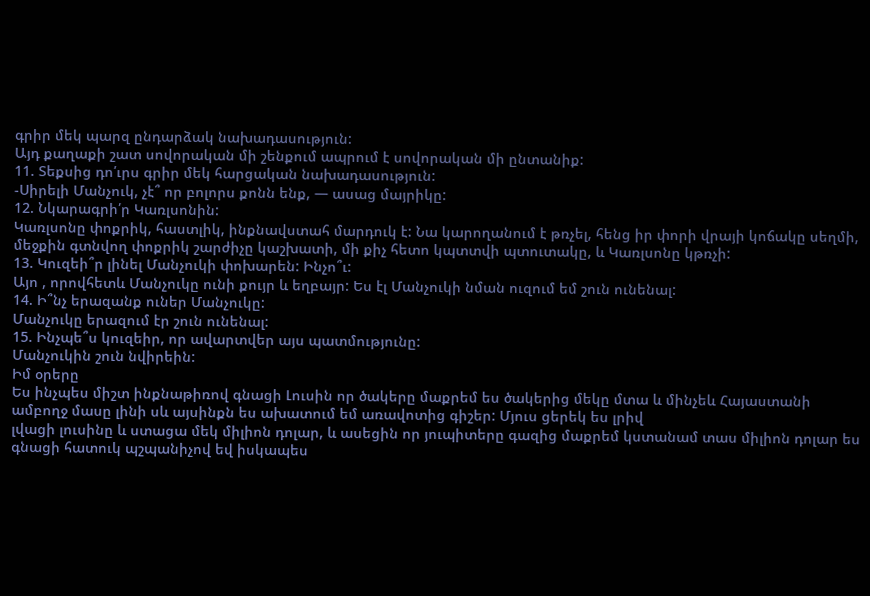գրիր մեկ պարզ ընդարձակ նախադասություն:
Այդ քաղաքի շատ սովորական մի շենքում ապրում է սովորական մի ընտանիք:
11. Տեքսից դո՛ւրս գրիր մեկ հարցական նախադասություն:
-Սիրելի Մանչուկ, չէ՞ որ բոլորս քոնն ենք, — ասաց մայրիկը:
12. Նկարագրի՛ր Կառլսոնին:
Կառլսոնը փոքրիկ, հաստլիկ, ինքնավստահ մարդուկ է: Նա կարողանում է թռչել, հենց իր փորի վրայի կոճակը սեղմի, մեջքին գտնվող փոքրիկ շարժիչը կաշխատի, մի քիչ հետո կպտտվի պտուտակը, և Կառլսոնը կթռչի:
13. Կուզեի՞ր լինել Մանչուկի փոխարեն: Ինչո՞ւ:
Այո , որովհետև Մանչուկը ունի քույր և եղբայր: Ես էլ Մանչուկի նման ուզում եմ շուն ունենալ:
14. Ի՞նչ երազանք ուներ Մանչուկը:
Մանչուկը երազում էր շուն ունենալ:
15. Ինչպե՞ս կուզեիր, որ ավարտվեր այս պատմությունը:
Մանչուկին շուն նվիրեին:
Իմ օրերը
Ես ինչպես միշտ ինքնաթիռով գնացի Լուսին որ ծակերը մաքրեմ ես ծակերից մեկը մտա և մինչեև Հայաստանի ամբողջ մասը լինի սև այսինքն ես ախատում եմ առավոտից գիշեր: Մյուս ցերեկ ես լրիվ
լվացի լուսինը և ստացա մեկ միլիոն դոլար, և ասեցին որ յուպիտերը գազից մաքրեմ կստանամ տաս միլիոն դոլար ես գնացի հատուկ պշպանիչով եվ իսկապես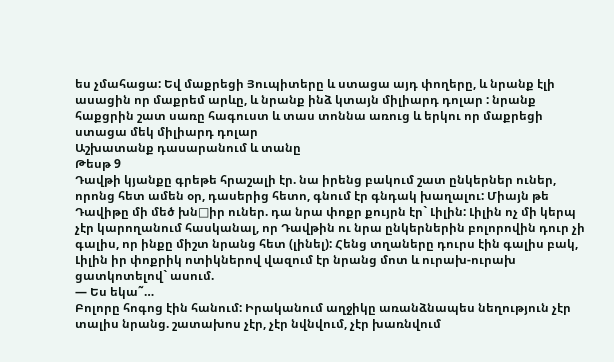ես չմահացա: Եվ մաքրեցի Յուպիտերը և ստացա այդ փողերը, և նրանք էլի ասացին որ մաքրեմ արևը, և նրանք ինձ կտայն միլիարդ դոլար : նրանք հաքցրին շատ սառը հագուստ և տաս տոննա առուց և երկու որ մաքրեցի ստացա մեկ միլիարդ դոլար
Աշխատանք դասարանում և տանը
Թեսթ 9
Դավթի կյանքը գրեթե հրաշալի էր. նա իրենց բակում շատ ընկերներ ուներ, որոնց հետ ամեն օր, դասերից հետո, գնում էր գնդակ խաղալու: Միայն թե Դավիթը մի մեծ խն□իր ուներ. դա նրա փոքր քույրն էր` Լիլին: Լիլին ոչ մի կերպ չէր կարողանում հասկանալ, որ Դավթին ու նրա ընկերներին բոլորովին դուր չի գալիս, որ ինքը միշտ նրանց հետ (լինել): Հենց տղաները դուրս էին գալիս բակ, Լիլին իր փոքրիկ ոտիկներով վազում էր նրանց մոտ և ուրախ-ուրախ ցատկոտելով` ասում.
— Ես եկա˜…
Բոլորը հոգոց էին հանում: Իրականում աղջիկը առանձնապես նեղություն չէր տալիս նրանց. շատախոս չէր, չէր նվնվում, չէր խառնվում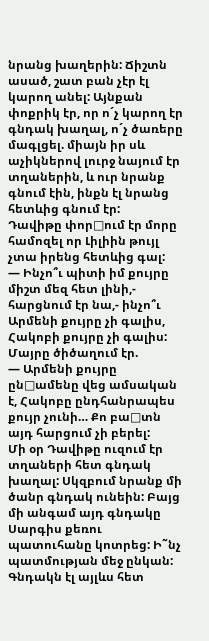նրանց խաղերին: Ճիշտն ասած, շատ բան չէր էլ կարող անել: Այնքան փոքրիկ էր, որ ո´չ կարող էր գնդակ խաղալ, ո´չ ծառերը մագլցել. միայն իր սև աչիկներով լուրջ նայում էր տղաներին, և ուր նրանք գնում էին, ինքն էլ նրանց հետևից գնում էր:
Դավիթը փոր□ում էր մորը համոզել որ Լիլիին թույլ չտա իրենց հետևից գալ:
— Ինչո՞ւ պիտի իմ քույրը միշտ մեզ հետ լինի,- հարցնում էր նա,- ինչո՞ւ Արմենի քույրը չի գալիս, Հակոբի քույրը չի գալիս:
Մայրը ծիծաղում էր.
— Արմենի քույրը ըն□ամենը վեց ամսական է, Հակոբը ընդհանրապես քույր չունի… Քո բա□տն այդ հարցում չի բերել:
Մի օր Դավիթը ուզում էր տղաների հետ գնդակ խաղալ: Սկզբում նրանք մի ծանր գնդակ ունեին: Բայց մի անգամ այդ գնդակը Սարգիս քեռու պատուհանը կոտրեց: Ի˜նչ պատմության մեջ ընկան: Գնդակն էլ այլևս հետ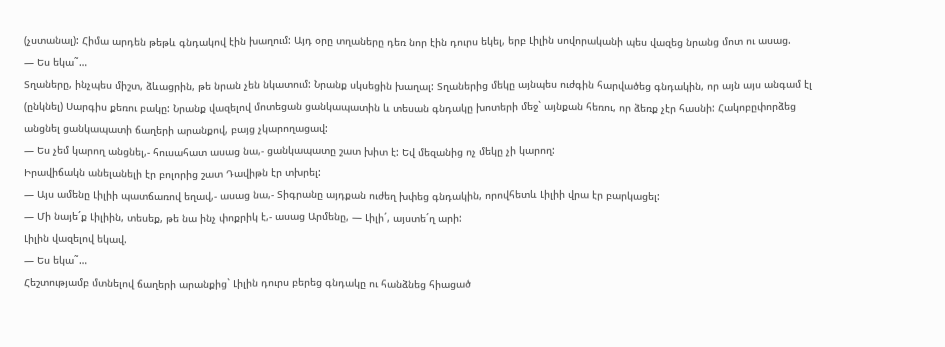(չստանալ): Հիմա արդեն թեթև գնդակով էին խաղում: Այդ օրը տղաները դեռ նոր էին դուրս եկել, երբ Լիլին սովորականի պես վազեց նրանց մոտ ու ասաց.
— Ես եկա˜…
Տղաները, ինչպես միշտ, ձևացրին, թե նրան չեն նկատում: Նրանք սկսեցին խաղալ: Տղաներից մեկը այնպես ուժգին հարվածեց գնդակին, որ այն այս անգամ էլ (ընկնել) Սարգիս քեռու բակը: Նրանք վազելով մոտեցան ցանկապատին և տեսան գնդակը խոտերի մեջ` այնքան հեռու, որ ձեռք չէր հասնի: Հակոբըփորձեց անցնել ցանկապատի ճաղերի արանքով, բայց չկարողացավ:
— Ես չեմ կարող անցնել,- հուսահատ ասաց նա,- ցանկապատը շատ խիտ է: Եվ մեզանից ոչ մեկը չի կարող:
Իրավիճակն անելանելի էր բոլորից շատ Դավիթն էր տխրել:
— Այս ամենը Լիլիի պատճառով եղավ,- ասաց նա,- Տիգրանը այդքան ուժեղ խփեց գնդակին, որովհետև Լիլիի վրա էր բարկացել:
— Մի նայե´ք Լիլիին, տեսեք, թե նա ինչ փոքրիկ է,- ասաց Արմենը, — Լիլի´, այստե´ղ արի:
Լիլին վազելով եկավ.
— Ես եկա˜…
Հեշտությամբ մտնելով ճաղերի արանքից` Լիլին դուրս բերեց գնդակը ու հանձնեց հիացած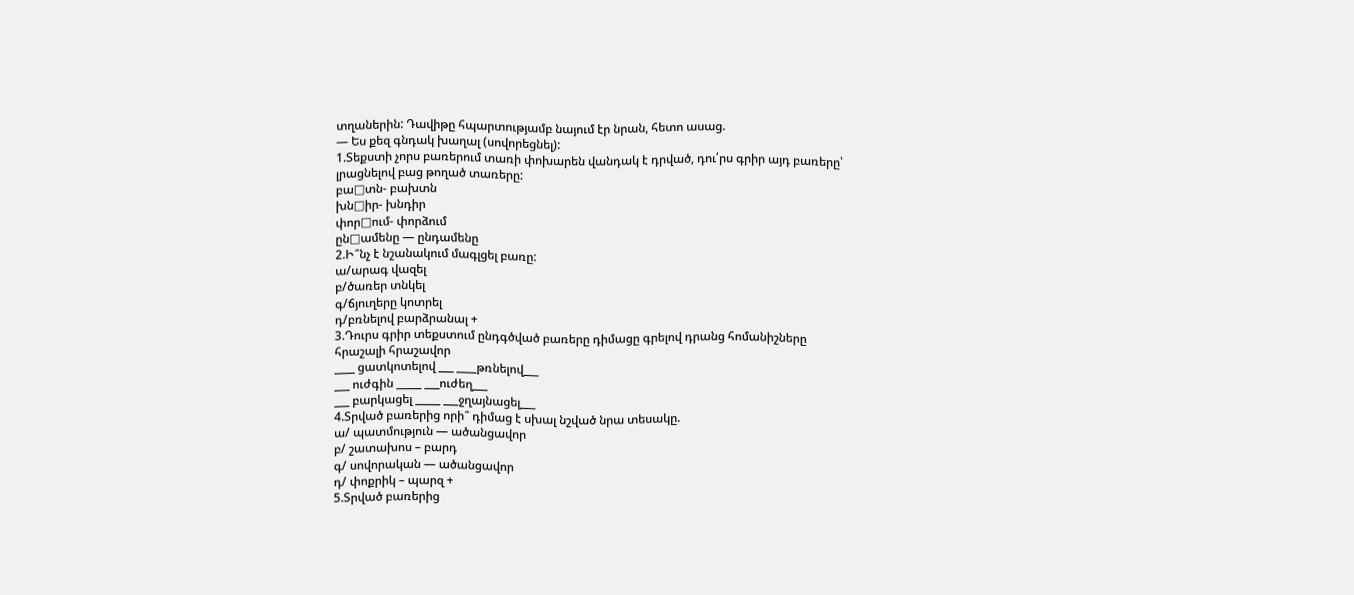տղաներին: Դավիթը հպարտությամբ նայում էր նրան, հետո ասաց.
— Ես քեզ գնդակ խաղալ (սովորեցնել):
1.Տեքստի չորս բառերում տառի փոխարեն վանդակ է դրված, դու՛րս գրիր այդ բառերը՝
լրացնելով բաց թողած տառերը:
բա□տն- բախտն
խն□իր- խնդիր
փոր□ում- փորձում
ըն□ամենը — ընդամենը
2.Ի՞նչ է նշանակում մագլցել բառը:
ա/արագ վազել
բ/ծառեր տնկել
գ/ճյուղերը կոտրել
դ/բռնելով բարձրանալ +
3.Դուրս գրիր տեքստում ընդգծված բառերը դիմացը գրելով դրանց հոմանիշները
հրաշալի հրաշավոր
____ ցատկոտելով ___ ____թռնելով___
___ ուժգին _____ ___ուժեղ___
___ բարկացել _____ ___ջղայնացել___
4.Տրված բառերից որի՞ դիմաց է սխալ նշված նրա տեսակը.
ա/ պատմություն — ածանցավոր
բ/ շատախոս – բարդ
գ/ սովորական — ածանցավոր
դ/ փոքրիկ – պարզ +
5.Տրված բառերից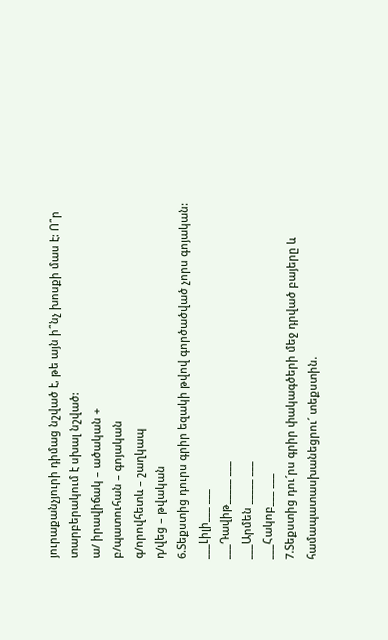յուրաքանչյուրի դիմաց նշված է, թե այն ի՞նչ խոսքի մաս է: Ո՞ր
տարբերակում է սխալ նշված:
ա/ իրավիճակ – ածական +
բ/պատուհան – գոյական
գ/որովհետև – շաղկապ
դ/վեց – թվական
6.Տեքստից դուրս գրիր եզակի թվով գործածված չորս գոյական:
___Լիլի___ ___
___Դավիթ_____ ___
___Արմեն _____ ___
___Հակոբ___ ___
7.Տեքստից դու´րս գրիր փակագծերի մեջ դրված բայերը և համապատասխանեցրու´ տեքստին.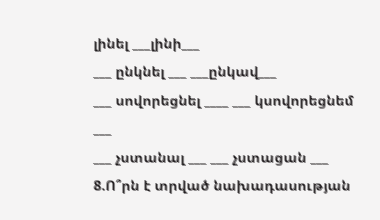լինել ___լինի___
___ ընկնել ___ ___ընկավ___
___ սովորեցնել ____ ___ կսովորեցնեմ ___
___ չստանալ ___ ___ չստացան ___
8.Ո՞րն է տրված նախադասության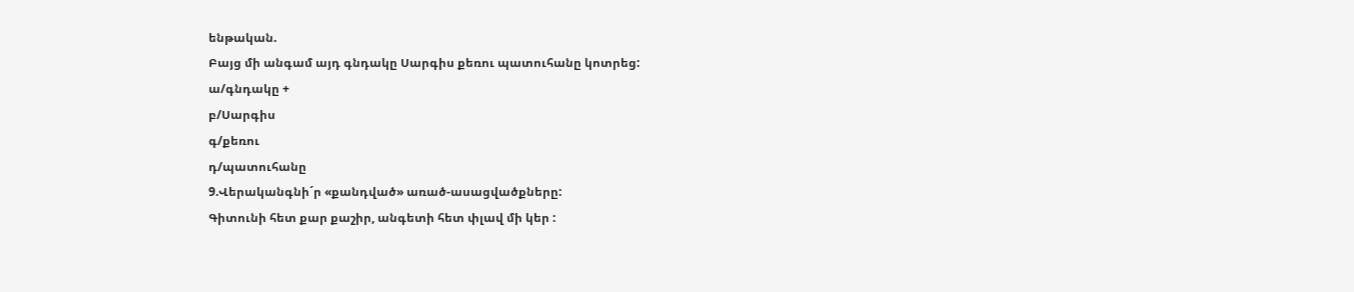ենթական.
Բայց մի անգամ այդ գնդակը Սարգիս քեռու պատուհանը կոտրեց:
ա/գնդակը +
բ/Սարգիս
գ/քեռու
դ/պատուհանը
9.Վերականգնի´ր «քանդված» առած-ասացվածքները:
Գիտունի հետ քար քաշիր, անգետի հետ փլավ մի կեր :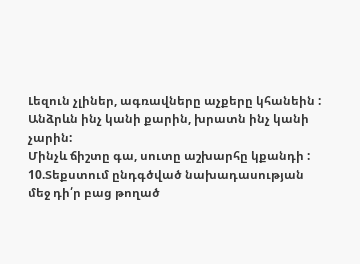Լեզուն չլիներ, ագռավները աչքերը կհանեին :
Անձրևն ինչ կանի քարին, խրատն ինչ կանի չարին:
Մինչև ճիշտը գա, սուտը աշխարհը կքանդի :
10.Տեքստում ընդգծված նախադասության մեջ դի՛ր բաց թողած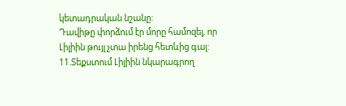կետադրական նշանը:
Դավիթը փորձում էր մորը համոզել, որ Լիլիին թույլ չտա իրենց հետևից գալ:
11.Տեքստում Լիլիին նկարագրող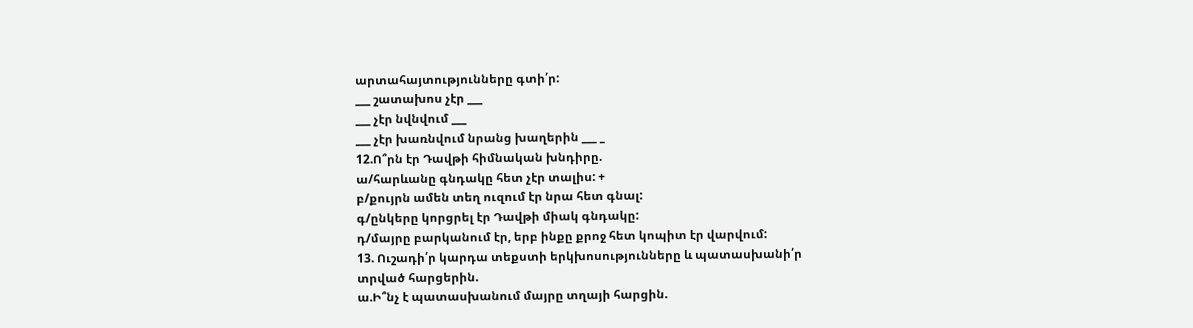արտահայտությունները գտի՛ր:
___ շատախոս չէր ___
___ չէր նվնվում ___
___ չէր խառնվում նրանց խաղերին ___ _
12.Ո՞րն էր Դավթի հիմնական խնդիրը.
ա/հարևանը գնդակը հետ չէր տալիս: +
բ/քույրն ամեն տեղ ուզում էր նրա հետ գնալ:
գ/ընկերը կորցրել էր Դավթի միակ գնդակը:
դ/մայրը բարկանում էր, երբ ինքը քրոջ հետ կոպիտ էր վարվում:
13. Ուշադի՛ր կարդա տեքստի երկխոսությունները և պատասխանի՛ր տրված հարցերին.
ա.Ի՞նչ է պատասխանում մայրը տղայի հարցին.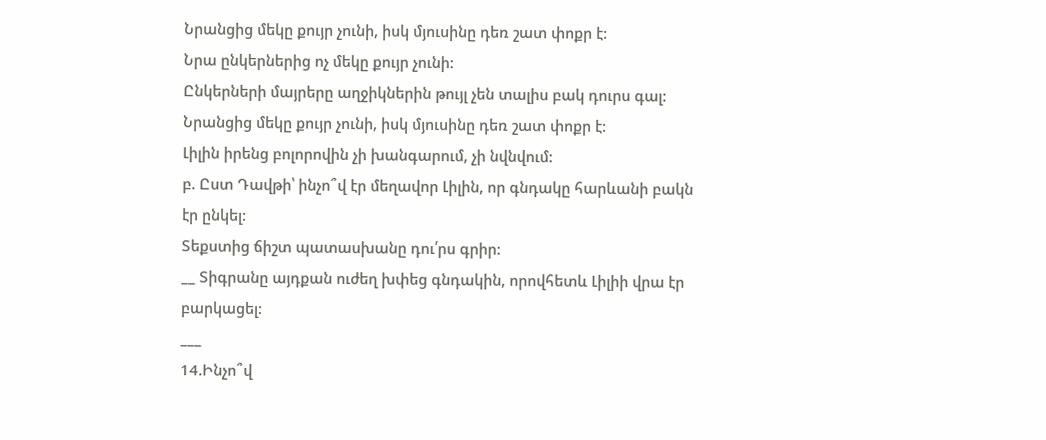Նրանցից մեկը քույր չունի, իսկ մյուսինը դեռ շատ փոքր է:
Նրա ընկերներից ոչ մեկը քույր չունի:
Ընկերների մայրերը աղջիկներին թույլ չեն տալիս բակ դուրս գալ:
Նրանցից մեկը քույր չունի, իսկ մյուսինը դեռ շատ փոքր է:
Լիլին իրենց բոլորովին չի խանգարում, չի նվնվում:
բ. Ըստ Դավթի՝ ինչո՞վ էր մեղավոր Լիլին, որ գնդակը հարևանի բակն էր ընկել:
Տեքստից ճիշտ պատասխանը դու՛րս գրիր:
__ Տիգրանը այդքան ուժեղ խփեց գնդակին, որովհետև Լիլիի վրա էր բարկացել:
___
14.Ինչո՞վ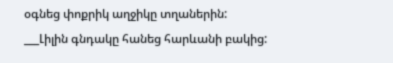օգնեց փոքրիկ աղջիկը տղաներին:
___Լիլին գնդակը հանեց հարևանի բակից: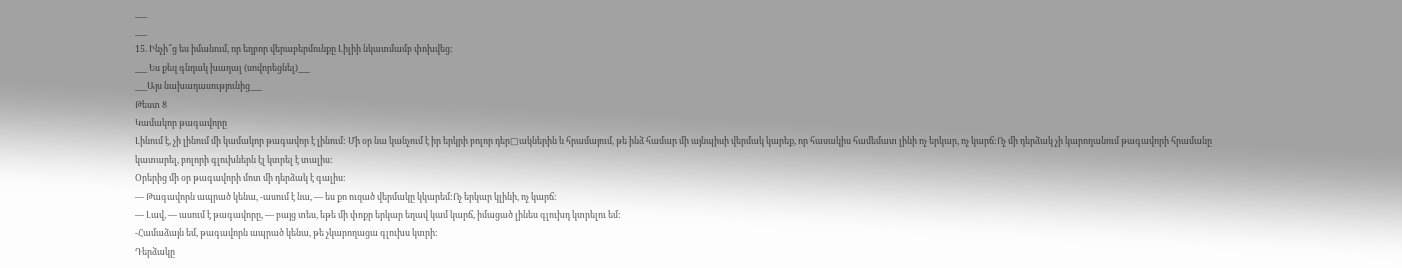___
___
15. Ինչի՞ց ես իմանում, որ եղբոր վերաբերմունքը Լիլիի նկատմամբ փոխվեց:
___ Ես քեզ գնդակ խաղալ (սովորեցնել)___
___Այս նախադասությունից___
Թեստ 8
Կամակոր թագավորը
Լինում է, չի լինում մի կամակոր թագավոր է լինում: Մի օր նա կանչում է իր երկրի բոլոր դեր□ակներին և հրամայում, թե ինձ համար մի այնպիսի վերմակ կարեք, որ հասակիս համեմատ լինի ոչ երկար, ոչ կարճ:Ոչ մի դերձակ չի կարողանում թագավորի հրամանը կատարել, բոլորի գլուխներն էլ կտրել է տալիս:
Օրերից մի օր թագավորի մոտ մի դերձակ է գալիս:
— Թագավորն ապրած կենա, -ասում է նա, — ես քո ուզած վերմակը կկարեմ:Ոչ երկար կլինի, ոչ կարճ:
— Լավ, — ասում է թագավորը, — բայց տես, եթե մի փոքր երկար եղավ կամ կարճ, իմացած լինես գլուխդ կտրելու եմ:
-Համաձայն եմ, թագավորն ապրած կենա, թե չկարողացա գլուխս կտրի:
Դերձակը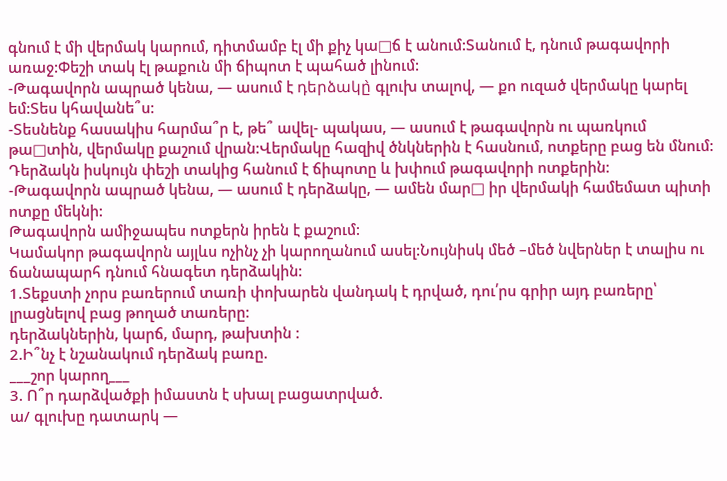գնում է մի վերմակ կարում, դիտմամբ էլ մի քիչ կա□ճ է անում:Տանում է, դնում թագավորի առաջ:Փեշի տակ էլ թաքուն մի ճիպոտ է պահած լինում:
-Թագավորն ապրած կենա, — ասում է դերձակը̀ գլուխ տալով, — քո ուզած վերմակը կարել եմ:Տես կհավանե՞ս:
-Տեսնենք հասակիս հարմա՞ր է, թե՞ ավել- պակաս, — ասում է թագավորն ու պառկում թա□տին, վերմակը քաշում վրան:Վերմակը հազիվ ծնկներին է հասնում, ոտքերը բաց են մնում:
Դերձակն իսկույն փեշի տակից հանում է ճիպոտը և խփում թագավորի ոտքերին:
-Թագավորն ապրած կենա, — ասում է դերձակը, — ամեն մար□ իր վերմակի համեմատ պիտի ոտքը մեկնի:
Թագավորն ամիջապես ոտքերն իրեն է քաշում:
Կամակոր թագավորն այլևս ոչինչ չի կարողանում ասել:Նույնիսկ մեծ –մեծ նվերներ է տալիս ու ճանապարհ դնում հնագետ դերձակին:
1.Տեքստի չորս բառերում տառի փոխարեն վանդակ է դրված, դու՛րս գրիր այդ բառերը՝ լրացնելով բաց թողած տառերը:
դերձակներին, կարճ, մարդ, թախտին :
2.Ի՞նչ է նշանակում դերձակ բառը.
___շոր կարող___
3. Ո՞ր դարձվածքի իմաստն է սխալ բացատրված.
ա/ գլուխը դատարկ —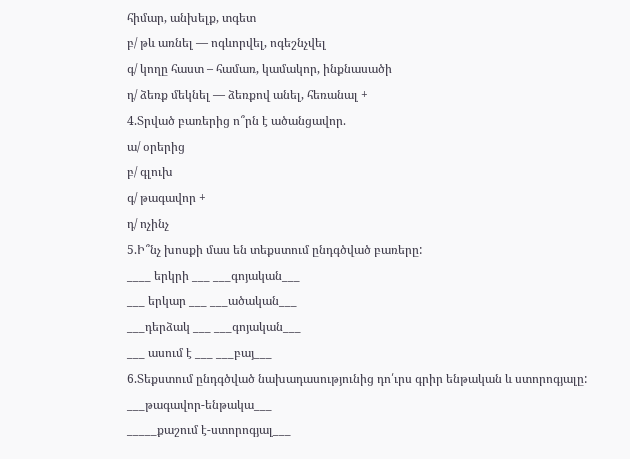հիմար, անխելք, տգետ
բ/ թև առնել — ոգևորվել, ոգեշնչվել
գ/ կողը հաստ – համառ, կամակոր, ինքնասածի
դ/ ձեռք մեկնել — ձեռքով անել, հեռանալ +
4.Տրված բառերից ո՞րն է ածանցավոր.
ա/ օրերից
բ/ գլուխ
գ/ թագավոր +
դ/ ոչինչ
5.Ի՞նչ խոսքի մաս են տեքստում ընդգծված բառերը:
____ երկրի ___ ___գոյական___
___ երկար ___ ___ածական___
___դերձակ ___ ___գոյական___
___ ասում է ___ ___բայ___
6.Տեքստում ընդգծված նախադասությունից դո՛ւրս գրիր ենթական և ստորոգյալը:
___թագավոր-ենթակա___
_____քաշում է-ստորոգյալ___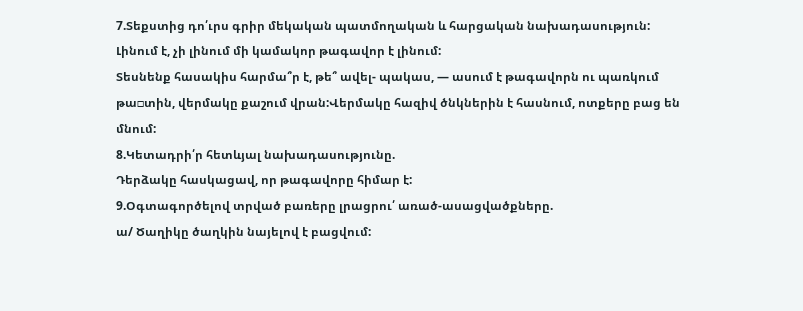7.Տեքստից դո՛ւրս գրիր մեկական պատմողական և հարցական նախադասություն:
Լինում է, չի լինում մի կամակոր թագավոր է լինում:
Տեսնենք հասակիս հարմա՞ր է, թե՞ ավել- պակաս, — ասում է թագավորն ու պառկում թա□տին, վերմակը քաշում վրան:Վերմակը հազիվ ծնկներին է հասնում, ոտքերը բաց են մնում:
8.Կետադրի՛ր հետևյալ նախադասությունը.
Դերձակը հասկացավ, որ թագավորը հիմար է:
9.Օգտագործելով տրված բառերը լրացրու՛ առած-ասացվածքները.
ա/ Ծաղիկը ծաղկին նայելով է բացվում: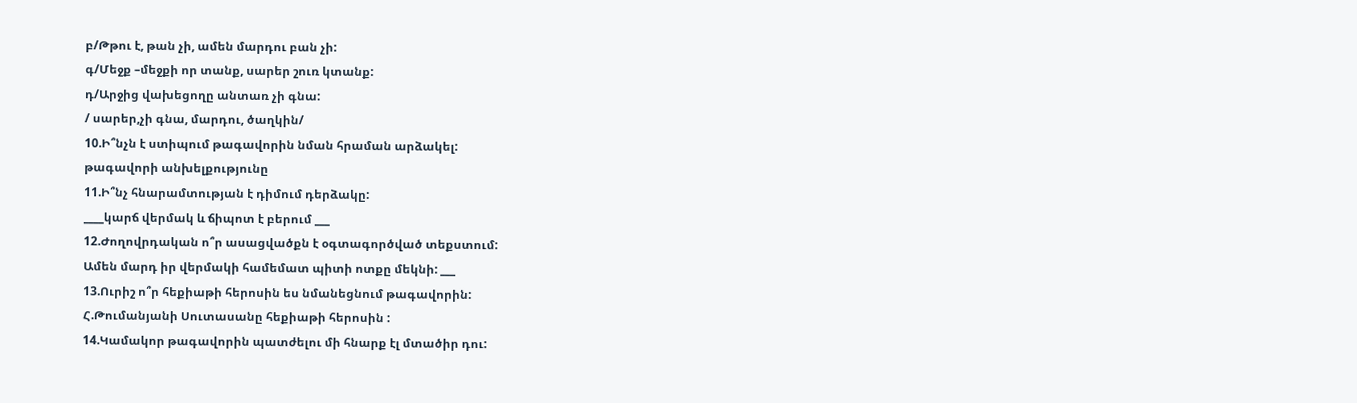բ/Թթու է, թան չի, ամեն մարդու բան չի:
գ/Մեջք –մեջքի որ տանք, սարեր շուռ կտանք:
դ/Արջից վախեցողը անտառ չի գնա:
/ սարեր,չի գնա, մարդու, ծաղկին/
10.Ի՞նչն է ստիպում թագավորին նման հրաման արձակել:
թագավորի անխելքությունը
11.Ի՞նչ հնարամտության է դիմում դերձակը:
____կարճ վերմակ և ճիպոտ է բերում ___
12.Ժողովրդական ո՞ր ասացվածքն է օգտագործված տեքստում:
Ամեն մարդ իր վերմակի համեմատ պիտի ոտքը մեկնի: ___
13.Ուրիշ ո՞ր հեքիաթի հերոսին ես նմանեցնում թագավորին:
Հ.Թումանյանի Սուտասանը հեքիաթի հերոսին :
14.Կամակոր թագավորին պատժելու մի հնարք էլ մտածիր դու: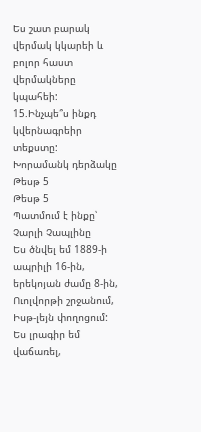Ես շատ բարակ վերմակ կկարեի և բոլոր հաստ վերմակները կպահեի:
15.Ինչպե՞ս ինքդ կվերնագրեիր տեքստը:
Խորամանկ դերձակը
Թեսթ 5
Թեսթ 5
Պատմում է ինքը՝ Չարլի Չապլինը
Ես ծնվել եմ 1889-ի ապրիլի 16-ին, երեկոյան ժամը 8-ին, Ուոլվորթի շրջանում, Իսթ-լեյն փողոցում: Ես լրագիր եմ վաճառել,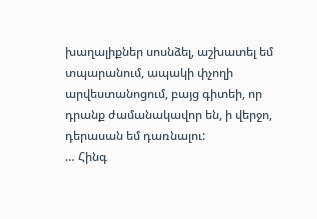խաղալիքներ սոսնձել, աշխատել եմ տպարանում, ապակի փչողի արվեստանոցում, բայց գիտեի, որ դրանք ժամանակավոր են, ի վերջո, դերասան եմ դառնալու:
… Հինգ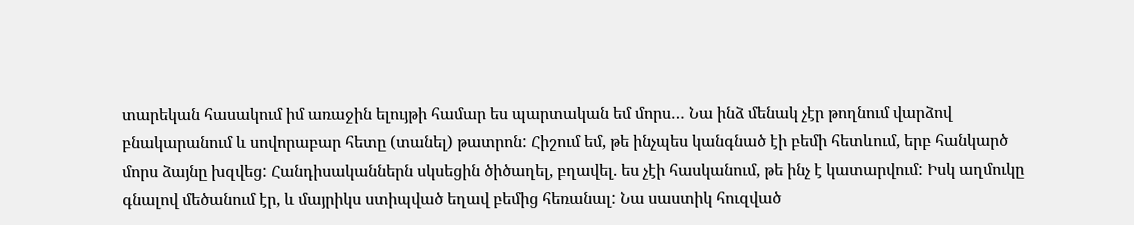տարեկան հասակում իմ առաջին ելույթի համար ես պարտական եմ մորս… Նա ինձ մենակ չէր թողնում վարձով բնակարանում և սովորաբար հետը (տանել) թատրոն: Հիշում եմ, թե ինչպես կանգնած էի բեմի հետևում, երբ հանկարծ մորս ձայնը խզվեց: Հանդիսականներն սկսեցին ծիծաղել, բղավել. ես չէի հասկանում, թե ինչ է կատարվում: Իսկ աղմուկը գնալով մեծանում էր, և մայրիկս ստիպված եղավ բեմից հեռանալ: Նա սաստիկ հուզված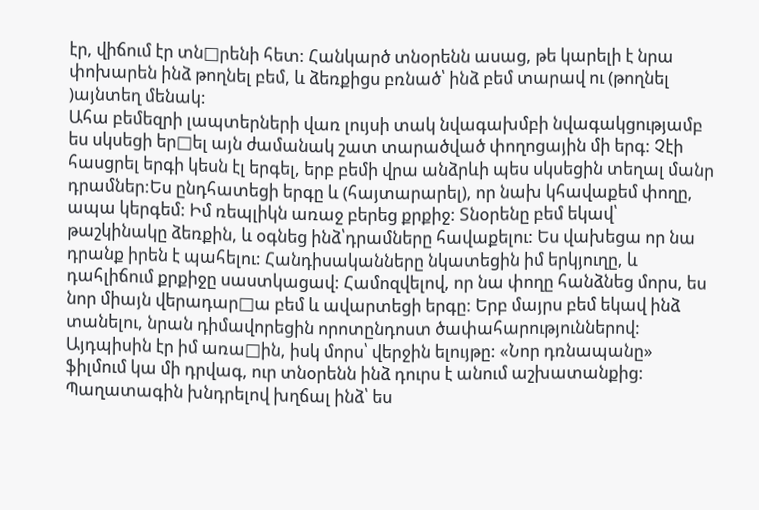էր, վիճում էր տն□րենի հետ: Հանկարծ տնօրենն ասաց, թե կարելի է նրա փոխարեն ինձ թողնել բեմ, և ձեռքիցս բռնած՝ ինձ բեմ տարավ ու (թողնել )այնտեղ մենակ:
Ահա բեմեզրի լապտերների վառ լույսի տակ նվագախմբի նվագակցությամբ ես սկսեցի եր□ել այն ժամանակ շատ տարածված փողոցային մի երգ: Չէի հասցրել երգի կեսն էլ երգել, երբ բեմի վրա անձրևի պես սկսեցին տեղալ մանր դրամներ:Ես ընդհատեցի երգը և (հայտարարել), որ նախ կհավաքեմ փողը, ապա կերգեմ: Իմ ռեպլիկն առաջ բերեց քրքիջ: Տնօրենը բեմ եկավ՝ թաշկինակը ձեռքին, և օգնեց ինձ՝դրամները հավաքելու: Ես վախեցա որ նա դրանք իրեն է պահելու: Հանդիսականները նկատեցին իմ երկյուղը, և դահլիճում քրքիջը սաստկացավ: Համոզվելով, որ նա փողը հանձնեց մորս, ես նոր միայն վերադար□ա բեմ և ավարտեցի երգը: Երբ մայրս բեմ եկավ ինձ տանելու, նրան դիմավորեցին որոտընդոստ ծափահարություններով: Այդպիսին էր իմ առա□ին, իսկ մորս՝ վերջին ելույթը: «Նոր դռնապանը» ֆիլմում կա մի դրվագ, ուր տնօրենն ինձ դուրս է անում աշխատանքից: Պաղատագին խնդրելով խղճալ ինձ՝ ես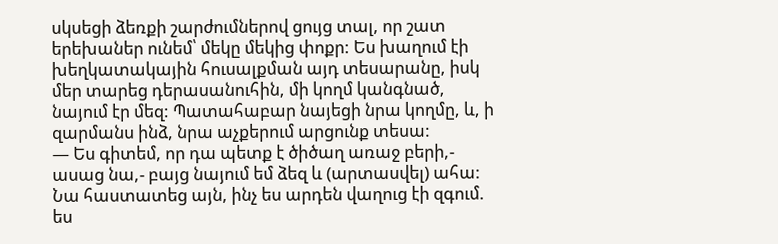սկսեցի ձեռքի շարժումներով ցույց տալ, որ շատ երեխաներ ունեմ՝ մեկը մեկից փոքր: Ես խաղում էի խեղկատակային հուսալքման այդ տեսարանը, իսկ մեր տարեց դերասանուհին, մի կողմ կանգնած, նայում էր մեզ: Պատահաբար նայեցի նրա կողմը, և, ի զարմանս ինձ, նրա աչքերում արցունք տեսա:
— Ես գիտեմ, որ դա պետք է ծիծաղ առաջ բերի,- ասաց նա,- բայց նայում եմ ձեզ և (արտասվել) ահա: Նա հաստատեց այն, ինչ ես արդեն վաղուց էի զգում. ես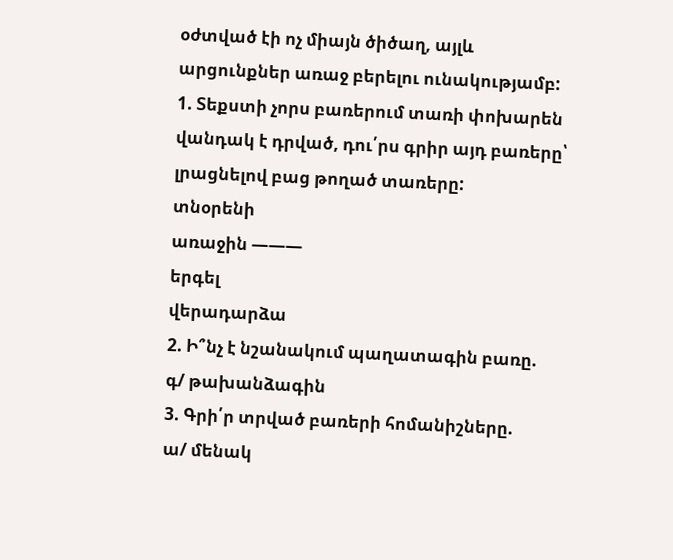օժտված էի ոչ միայն ծիծաղ, այլև արցունքներ առաջ բերելու ունակությամբ:
1. Տեքստի չորս բառերում տառի փոխարեն վանդակ է դրված, դու՛րս գրիր այդ բառերը՝ լրացնելով բաց թողած տառերը:
տնօրենի
առաջին ———
երգել
վերադարձա
2. Ի՞նչ է նշանակում պաղատագին բառը.
գ/ թախանձագին
3. Գրի՛ր տրված բառերի հոմանիշները.
ա/ մենակ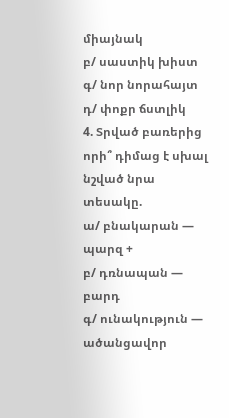միայնակ
բ/ սաստիկ խիստ
գ/ նոր նորահայտ
դ/ փոքր ճստլիկ
4. Տրված բառերից որի՞ դիմաց է սխալ նշված նրա տեսակը.
ա/ բնակարան — պարզ +
բ/ դռնապան — բարդ
գ/ ունակություն — ածանցավոր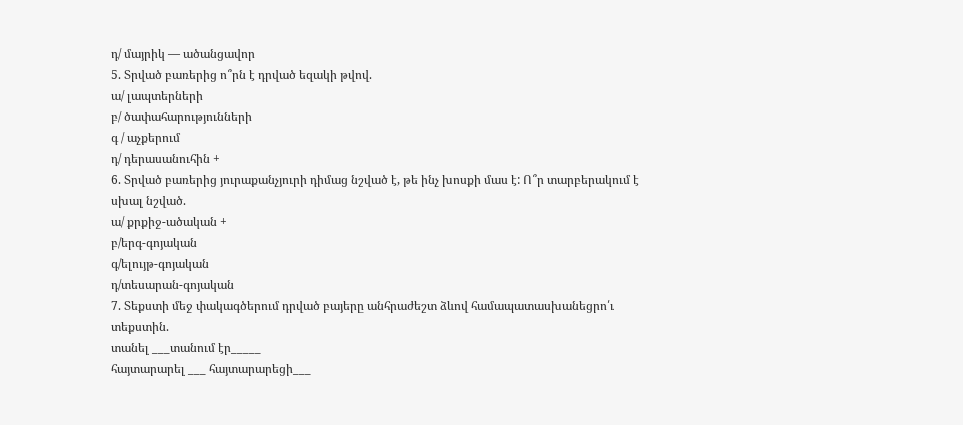դ/ մայրիկ — ածանցավոր
5. Տրված բառերից ո՞րն է դրված եզակի թվով.
ա/ լապտերների
բ/ ծափահարությունների
գ / աչքերում
դ/ դերասանուհին +
6. Տրված բառերից յուրաքանչյուրի դիմաց նշված է, թե ինչ խոսքի մաս է: Ո՞ր տարբերակում է սխալ նշված.
ա/ քրքիջ-ածական +
բ/երգ-գոյական
գ/ելույթ-գոյական
դ/տեսարան-գոյական
7. Տեքստի մեջ փակագծերում դրված բայերը անհրաժեշտ ձևով համապատասխանեցրո՛ւ տեքստին.
տանել ___տանում էր_____
հայտարարել ___ հայտարարեցի___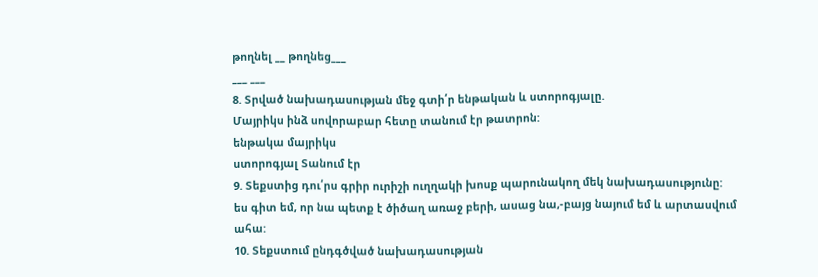թողնել __ թողնեց___
___ ___
8. Տրված նախադասության մեջ գտի՛ր ենթական և ստորոգյալը.
Մայրիկս ինձ սովորաբար հետը տանում էր թատրոն:
ենթակա մայրիկս
ստորոգյալ Տանում էր
9. Տեքստից դու՛րս գրիր ուրիշի ուղղակի խոսք պարունակող մեկ նախադասությունը:
ես գիտ եմ, որ նա պետք է ծիծաղ առաջ բերի, ասաց նա,-բայց նայում եմ և արտասվում ահա:
10. Տեքստում ընդգծված նախադասության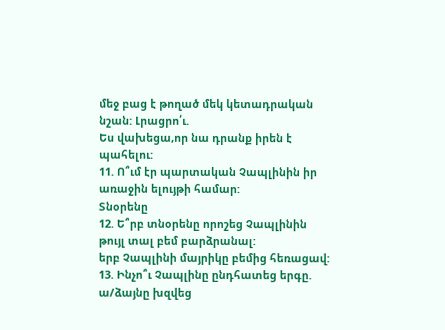մեջ բաց է թողած մեկ կետադրական նշան: Լրացրո՛ւ.
Ես վախեցա,որ նա դրանք իրեն է պահելու:
11. Ո՞ւմ էր պարտական Չապլինին իր առաջին ելույթի համար:
Տնօրենը
12. Ե՞րբ տնօրենը որոշեց Չապլինին թույլ տալ բեմ բարձրանալ:
երբ Չապլինի մայրիկը բեմից հեռացավ:
13. Ինչո՞ւ Չապլինը ընդհատեց երգը.
ա/ձայնը խզվեց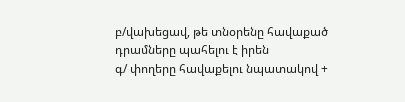բ/վախեցավ, թե տնօրենը հավաքած դրամները պահելու է իրեն
գ/ փողերը հավաքելու նպատակով +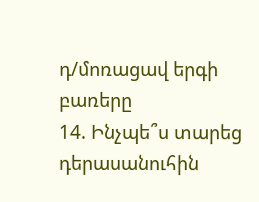դ/մոռացավ երգի բառերը
14. Ինչպե՞ս տարեց դերասանուհին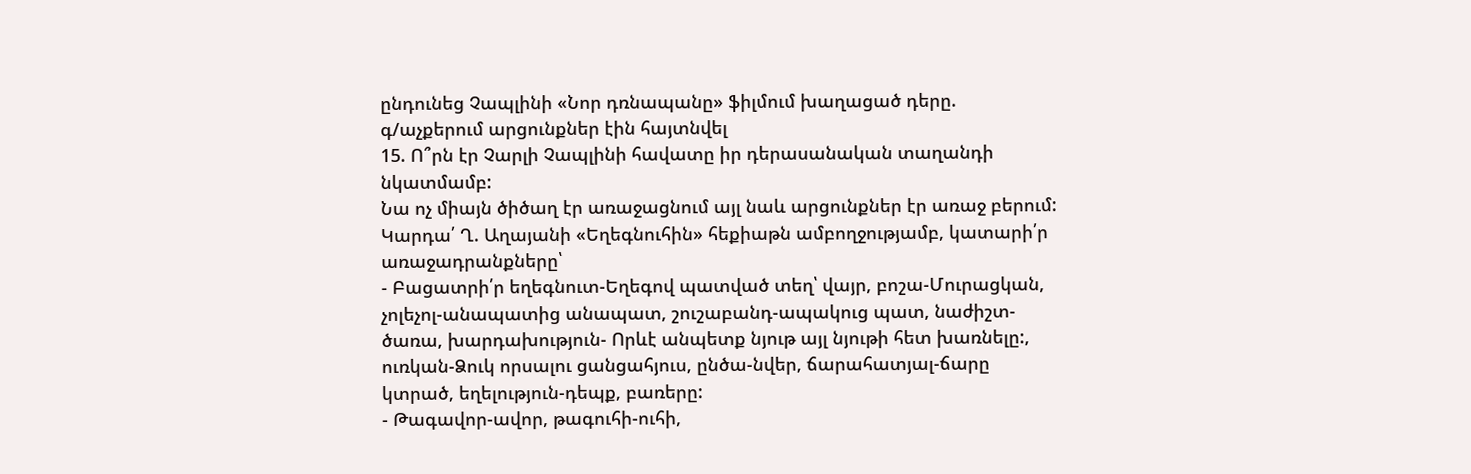ընդունեց Չապլինի «Նոր դռնապանը» ֆիլմում խաղացած դերը.
գ/աչքերում արցունքներ էին հայտնվել
15. Ո՞րն էր Չարլի Չապլինի հավատը իր դերասանական տաղանդի նկատմամբ:
Նա ոչ միայն ծիծաղ էր առաջացնում այլ նաև արցունքներ էր առաջ բերում:
Կարդա՛ Ղ. Աղայանի «Եղեգնուհին» հեքիաթն ամբողջությամբ, կատարի՛ր առաջադրանքները՝
- Բացատրի՛ր եղեգնուտ-Եղեգով պատված տեղ՝ վայր, բոշա-Մուրացկան, չոլեչոլ-անապատից անապատ, շուշաբանդ-ապակուց պատ, նաժիշտ-ծառա, խարդախություն- Որևէ անպետք նյութ այլ նյութի հետ խառնելը:, ուռկան-Ձուկ որսալու ցանցահյուս, ընծա-նվեր, ճարահատյալ-ճարը կտրած, եղելություն-դեպք, բառերը:
- Թագավոր-ավոր, թագուհի-ուհի,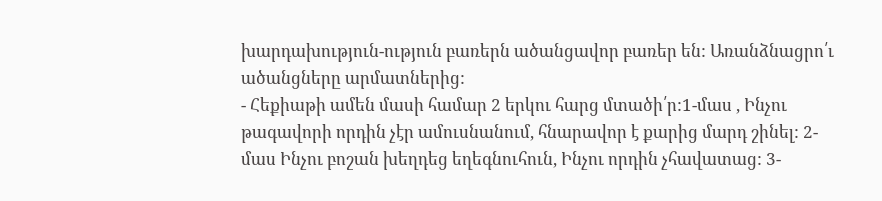խարդախություն-ություն բառերն ածանցավոր բառեր են: Առանձնացրո՛ւ ածանցները արմատներից:
- Հեքիաթի ամեն մասի համար 2 երկու հարց մտածի՛ր:1-մաս , Ինչու թագավորի որդին չէր ամուսնանում, հնարավոր է քարից մարդ շինել: 2-մաս Ինչու բոշան խեղդեց եղեգնուհուն, Ինչու որդին չհավատաց: 3-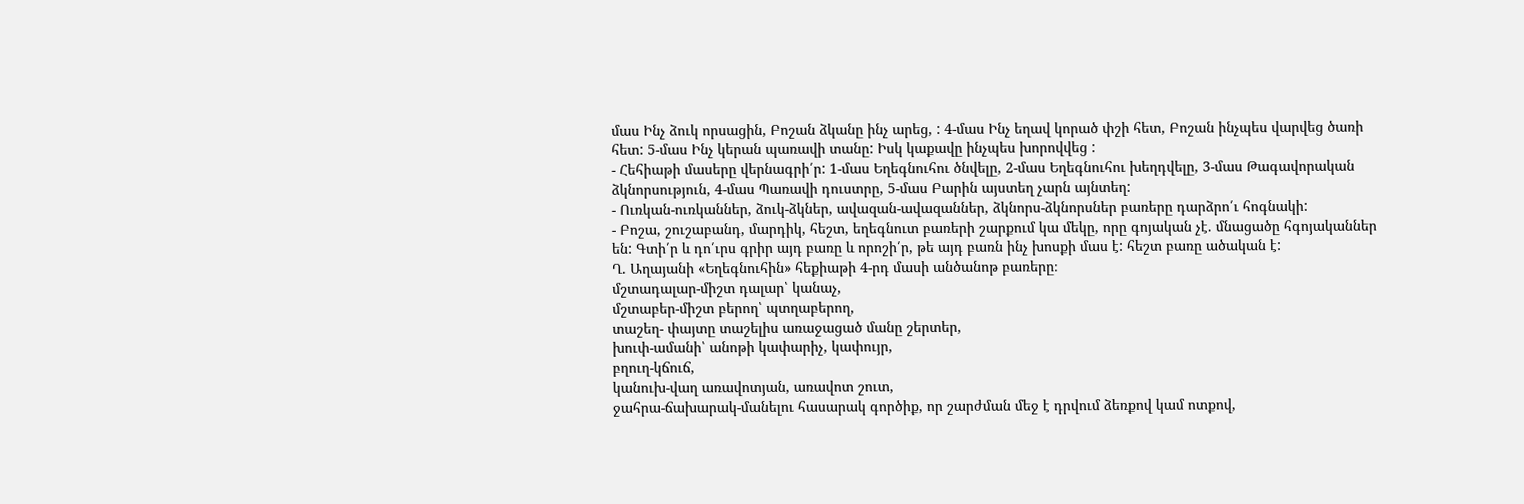մաս Ինչ ձուկ որսացին, Բոշան ձկանը ինչ արեց, : 4-մաս Ինչ եղավ կորած փշի հետ, Բոշան ինչպես վարվեց ծառի հետ: 5-մաս Ինչ կերան պառավի տանը: Իսկ կաքավը ինչպես խորովվեց :
- Հեհիաթի մասերը վերնագրի՛ր: 1-մաս Եղեգնուհու ծնվելը, 2-մաս Եղեգնուհու խեղդվելը, 3-մաս Թագավորական ձկնորսություն, 4-մաս Պառավի դուստրը, 5-մաս Բարին այստեղ չարն այնտեղ:
- Ուռկան-ուռկաններ, ձուկ-ձկներ, ավազան-ավազաններ, ձկնորս-ձկնորսներ բառերը դարձրո՛ւ հոգնակի:
- Բոշա, շուշաբանդ, մարդիկ, հեշտ, եղեգնուտ բառերի շարքում կա մեկը, որը գոյական չէ. մնացածը հգոյականներ են: Գտի՛ր և դո՛ւրս գրիր այդ բառը և որոշի՛ր, թե այդ բառն ինչ խոսքի մաս է: հեշտ բառը ածական է:
Ղ. Աղայանի «Եղեգնուհին» հեքիաթի 4-րդ մասի անծանոթ բառերը։
մշտադալար-միշտ դալար՝ կանաչ,
մշտաբեր-միշտ բերող՝ պտղաբերող,
տաշեղ- փայտը տաշելիս առաջացած մանը շերտեր,
խուփ-ամանի՝ անոթի կափարիչ, կափույր,
բղուղ-կճուճ,
կանուխ-վաղ առավոտյան, առավոտ շուտ,
ջահրա-ճախարակ-մանելու հասարակ գործիք, որ շարժման մեջ է դրվում ձեռքով կամ ոտքով,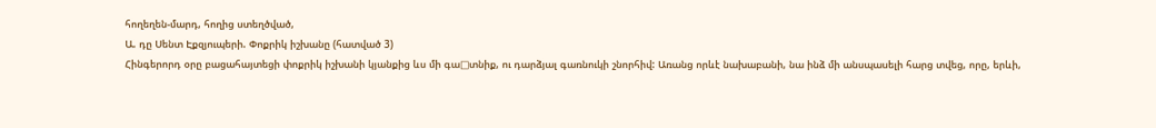հողեղեն-մարդ, հողից ստեղծված,
Ա. դը Սենտ Էքզյուպերի. Փոքրիկ իշխանը (հատված 3)
Հինգերորդ օրը բացահայտեցի փոքրիկ իշխանի կյանքից ևս մի գա□տնիք, ու դարձյալ գառնուկի շնորհիվ: Առանց որևէ նախաբանի, նա ինձ մի անսպասելի հարց տվեց, որը, երևի,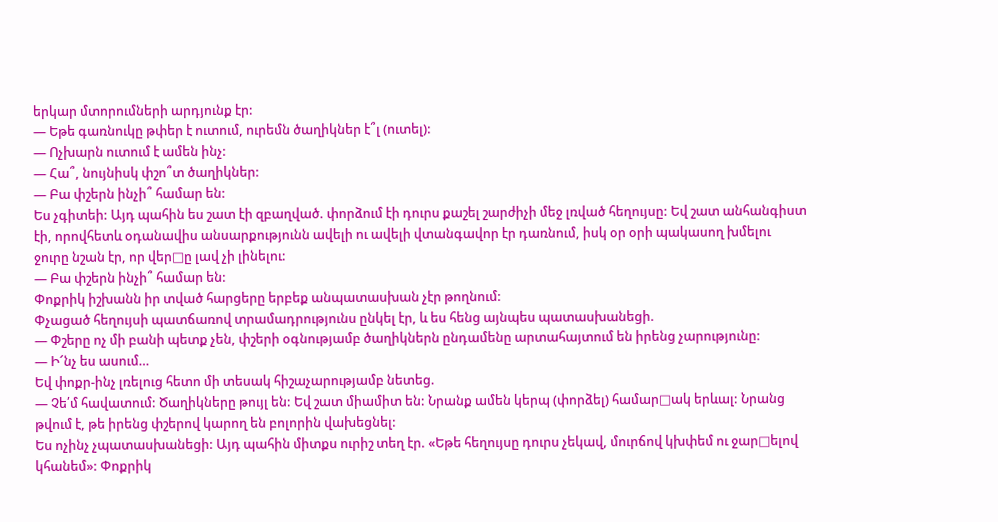երկար մտորումների արդյունք էր:
— Եթե գառնուկը թփեր է ուտում, ուրեմն ծաղիկներ է՞լ (ուտել):
— Ոչխարն ուտում է ամեն ինչ:
— Հա՞, նույնիսկ փշո՞տ ծաղիկներ:
— Բա փշերն ինչի՞ համար են:
Ես չգիտեի: Այդ պահին ես շատ էի զբաղված. փորձում էի դուրս քաշել շարժիչի մեջ լռված հեղույսը: Եվ շատ անհանգիստ էի, որովհետև օդանավիս անսարքությունն ավելի ու ավելի վտանգավոր էր դառնում, իսկ օր օրի պակասող խմելու ջուրը նշան էր, որ վեր□ը լավ չի լինելու:
— Բա փշերն ինչի՞ համար են:
Փոքրիկ իշխանն իր տված հարցերը երբեք անպատասխան չէր թողնում:
Փչացած հեղույսի պատճառով տրամադրությունս ընկել էր, և ես հենց այնպես պատասխանեցի.
— Փշերը ոչ մի բանի պետք չեն, փշերի օգնությամբ ծաղիկներն ընդամենը արտահայտում են իրենց չարությունը:
— Ի՜նչ ես ասում…
Եվ փոքր-ինչ լռելուց հետո մի տեսակ հիշաչարությամբ նետեց.
— Չե՛մ հավատում: Ծաղիկները թույլ են: Եվ շատ միամիտ են: Նրանք ամեն կերպ (փորձել) համար□ակ երևալ: Նրանց թվում է, թե իրենց փշերով կարող են բոլորին վախեցնել:
Ես ոչինչ չպատասխանեցի: Այդ պահին միտքս ուրիշ տեղ էր. «Եթե հեղույսը դուրս չեկավ, մուրճով կխփեմ ու ջար□ելով կհանեմ»: Փոքրիկ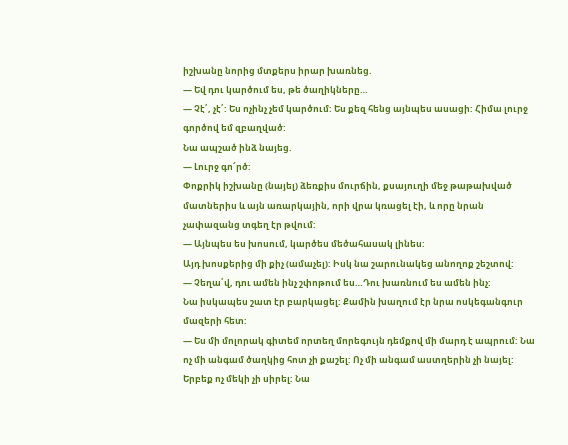իշխանը նորից մտքերս իրար խառնեց.
— Եվ դու կարծում ես, թե ծաղիկները…
— Չէ՛, չէ՛: Ես ոչինչ չեմ կարծում: Ես քեզ հենց այնպես ասացի: Հիմա լուրջ գործով եմ զբաղված:
Նա ապշած ինձ նայեց.
— Լուրջ գո՜րծ:
Փոքրիկ իշխանը (նայել) ձեռքիս մուրճին, քսայուղի մեջ թաթախված մատներիս և այն առարկային, որի վրա կռացել էի, և որը նրան չափազանց տգեղ էր թվում:
— Այնպես ես խոսում, կարծես մեծահասակ լինես:
Այդ խոսքերից մի քիչ (ամաչել): Իսկ նա շարունակեց անողոք շեշտով:
— Չեղա՛վ, դու ամեն ինչ շփոթում ես…Դու խառնում ես ամեն ինչ:
Նա իսկապես շատ էր բարկացել: Քամին խաղում էր նրա ոսկեգանգուր մազերի հետ:
— Ես մի մոլորակ գիտեմ որտեղ մորեգույն դեմքով մի մարդ է ապրում: Նա ոչ մի անգամ ծաղկից հոտ չի քաշել: Ոչ մի անգամ աստղերին չի նայել: Երբեք ոչ մեկի չի սիրել: Նա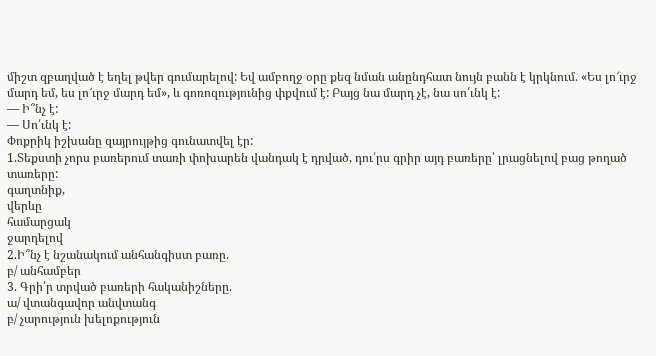միշտ զբաղված է եղել թվեր գումարելով: Եվ ամբողջ օրը քեզ նման անընդհատ նույն բանն է կրկնում. «Ես լո՜ւրջ մարդ եմ, ես լո՜ւրջ մարդ եմ», և գոռոզությունից փքվում է: Բայց նա մարդ չէ, նա սո՛ւնկ է:
— Ի՞նչ է:
— Սո՛ւնկ է:
Փոքրիկ իշխանը զայրույթից գունատվել էր:
1.Տեքստի չորս բառերում տառի փոխարեն վանդակ է դրված, դու՛րս գրիր այդ բառերը՝ լրացնելով բաց թողած տառերը:
գաղտնիք,
վերևը
համարցակ
ջարդելով
2.Ի՞նչ է նշանակում անհանգիստ բառը.
բ/ անհամբեր
3. Գրի՛ր տրված բառերի հականիշները.
ա/ վտանգավոր անվտանգ
բ/ չարություն խելոքություն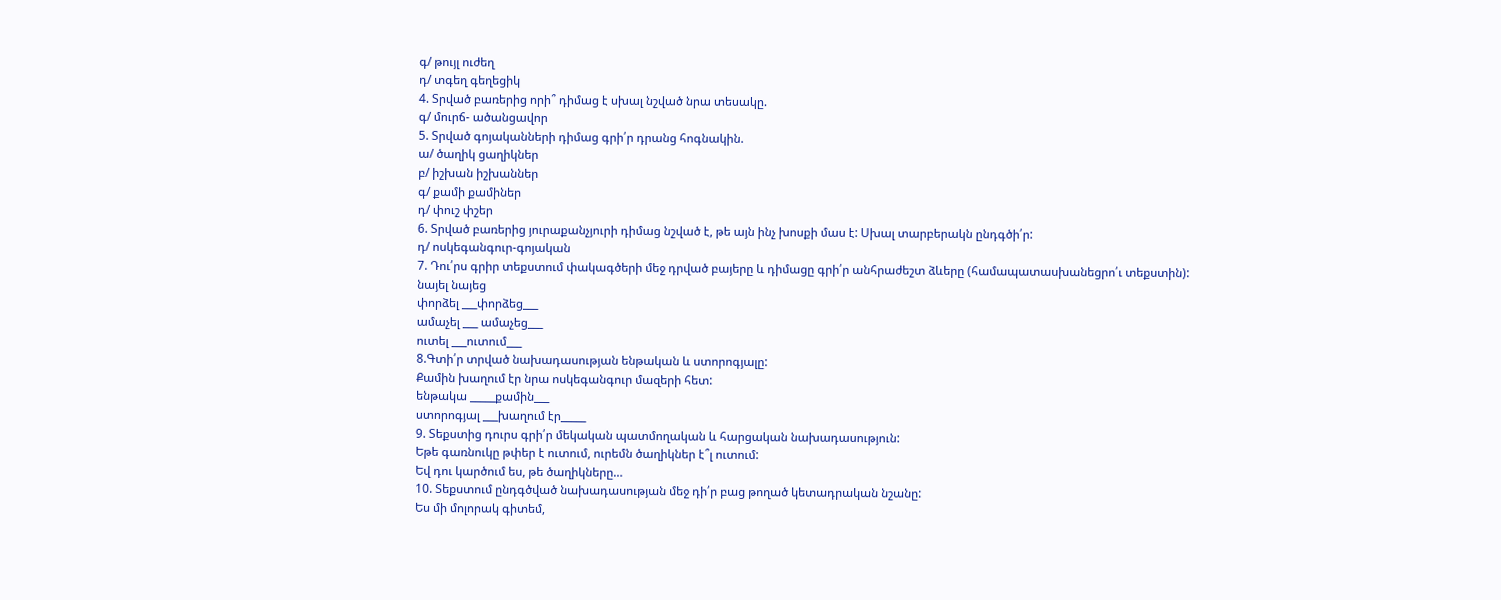գ/ թույլ ուժեղ
դ/ տգեղ գեղեցիկ
4. Տրված բառերից որի՞ դիմաց է սխալ նշված նրա տեսակը.
գ/ մուրճ- ածանցավոր
5. Տրված գոյականների դիմաց գրի՛ր դրանց հոգնակին.
ա/ ծաղիկ ցաղիկներ
բ/ իշխան իշխաններ
գ/ քամի քամիներ
դ/ փուշ փշեր
6. Տրված բառերից յուրաքանչյուրի դիմաց նշված է, թե այն ինչ խոսքի մաս է: Սխալ տարբերակն ընդգծի՛ր:
դ/ ոսկեգանգուր-գոյական
7. Դու՛րս գրիր տեքստում փակագծերի մեջ դրված բայերը և դիմացը գրի՛ր անհրաժեշտ ձևերը (համապատասխանեցրո՛ւ տեքստին):
նայել նայեց
փորձել ___փորձեց___
ամաչել ___ ամաչեց___
ուտել ___ուտում___
8.Գտի՛ր տրված նախադասության ենթական և ստորոգյալը:
Քամին խաղում էր նրա ոսկեգանգուր մազերի հետ:
ենթակա _____քամին___
ստորոգյալ ___խաղում էր_____
9. Տեքստից դուրս գրի՛ր մեկական պատմողական և հարցական նախադասություն:
Եթե գառնուկը թփեր է ուտում, ուրեմն ծաղիկներ է՞լ ուտում:
Եվ դու կարծում ես, թե ծաղիկները…
10. Տեքստում ընդգծված նախադասության մեջ դի՛ր բաց թողած կետադրական նշանը:
Ես մի մոլորակ գիտեմ,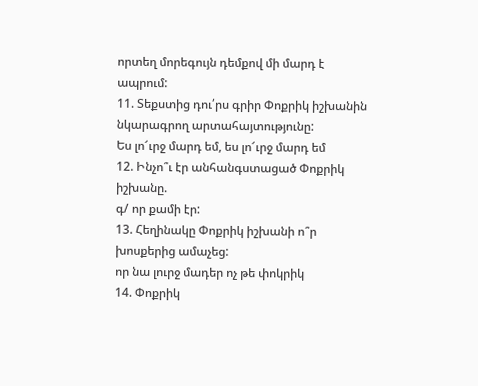որտեղ մորեգույն դեմքով մի մարդ է ապրում:
11. Տեքստից դու՛րս գրիր Փոքրիկ իշխանին նկարագրող արտահայտությունը:
Ես լո՜ւրջ մարդ եմ, ես լո՜ւրջ մարդ եմ
12. Ինչո՞ւ էր անհանգստացած Փոքրիկ իշխանը.
գ/ որ քամի էր:
13. Հեղինակը Փոքրիկ իշխանի ո՞ր խոսքերից ամաչեց:
որ նա լուրջ մադեր ոչ թե փոկրիկ
14. Փոքրիկ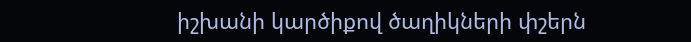իշխանի կարծիքով ծաղիկների փշերն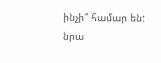ինչի՞ համար են:
նրա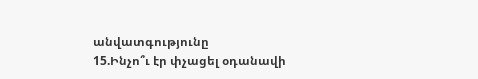անվատգությունը
15.Ինչո՞ւ էր փչացել օդանավի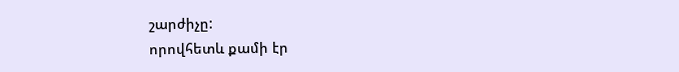շարժիչը:
որովհետև քամի էր